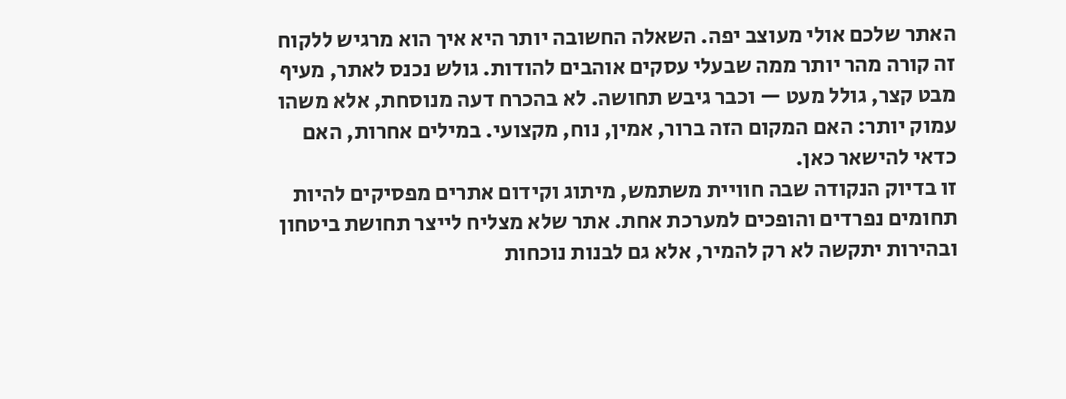האתר שלכם אולי מעוצב יפה. השאלה החשובה יותר היא איך הוא מרגיש ללקוח
זה קורה מהר יותר ממה שבעלי עסקים אוהבים להודות. גולש נכנס לאתר, מעיף מבט קצר, גולל מעט — וכבר גיבש תחושה. לא בהכרח דעה מנוסחת, אלא משהו עמוק יותר: האם המקום הזה ברור, אמין, נוח, מקצועי. במילים אחרות, האם כדאי להישאר כאן.
זו בדיוק הנקודה שבה חוויית משתמש, מיתוג וקידום אתרים מפסיקים להיות תחומים נפרדים והופכים למערכת אחת. אתר שלא מצליח לייצר תחושת ביטחון ובהירות יתקשה לא רק להמיר, אלא גם לבנות נוכחות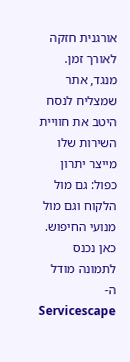אורגנית חזקה לאורך זמן. מנגד, אתר שמצליח לנסח היטב את חוויית השירות שלו מייצר יתרון כפול: גם מול הלקוח וגם מול מנועי החיפוש.
כאן נכנס לתמונה מודל ה-Servicescape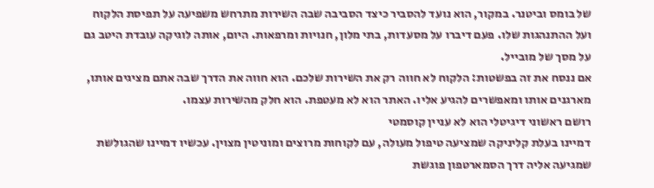של בומס וביטנר. במקור, הוא נועד להסביר כיצד הסביבה שבה השירות מתרחש משפיעה על תפיסת הלקוח ועל ההתנהגות שלו. פעם דיברו על מסעדות, בתי מלון, חנויות ומרפאות. היום, אותה לוגיקה עובדת היטב גם על מסך של מובייל.
אם ננסח את זה בפשטות: הלקוח לא חווה רק את השירות שלכם. הוא חווה את הדרך שבה אתם מציגים אותו, מארגנים אותו ומאפשרים להגיע אליו. האתר הוא לא מעטפת. הוא חלק מהשירות עצמו.
רושם ראשוני דיגיטלי הוא לא עניין קוסמטי
דמיינו בעלת קליניקה שמציעה טיפול מעולה, עם לקוחות מרוצים ומוניטין מצוין. עכשיו דמיינו שהגולשת שמגיעה אליה דרך הסמארטפון פוגשת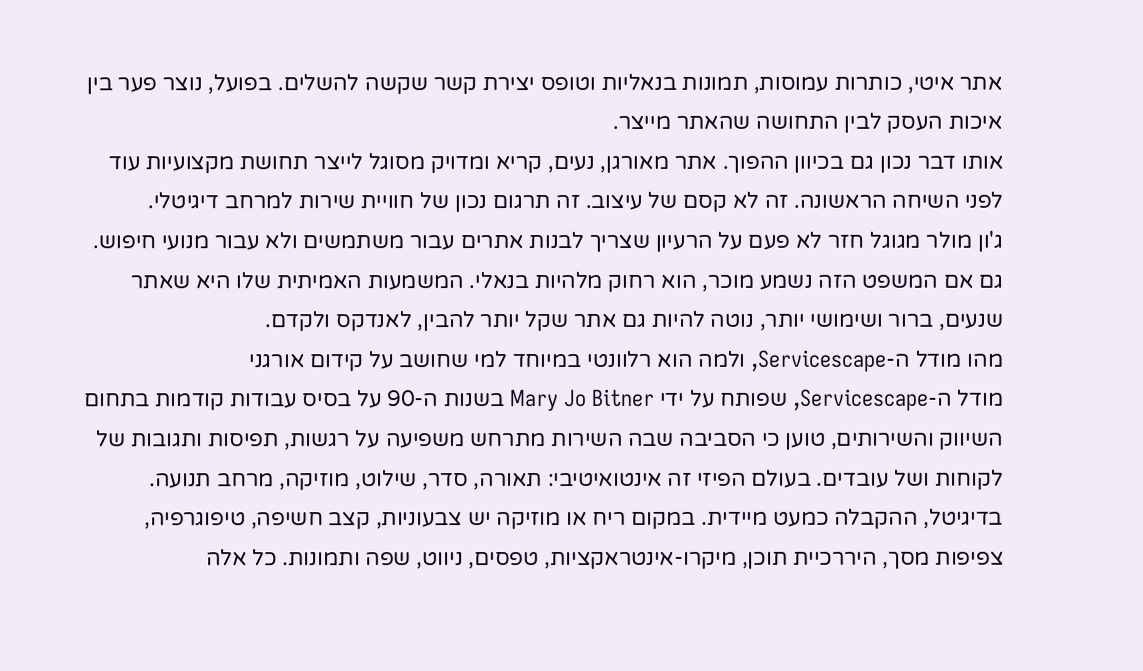אתר איטי, כותרות עמוסות, תמונות בנאליות וטופס יצירת קשר שקשה להשלים. בפועל, נוצר פער בין איכות העסק לבין התחושה שהאתר מייצר.
אותו דבר נכון גם בכיוון ההפוך. אתר מאורגן, נעים, קריא ומדויק מסוגל לייצר תחושת מקצועיות עוד לפני השיחה הראשונה. זה לא קסם של עיצוב. זה תרגום נכון של חוויית שירות למרחב דיגיטלי.
ג'ון מולר מגוגל חזר לא פעם על הרעיון שצריך לבנות אתרים עבור משתמשים ולא עבור מנועי חיפוש. גם אם המשפט הזה נשמע מוכר, הוא רחוק מלהיות בנאלי. המשמעות האמיתית שלו היא שאתר שנעים, ברור ושימושי יותר, נוטה להיות גם אתר שקל יותר להבין, לאנדקס ולקדם.
מהו מודל ה-Servicescape, ולמה הוא רלוונטי במיוחד למי שחושב על קידום אורגני
מודל ה-Servicescape, שפותח על ידי Mary Jo Bitner בשנות ה-90 על בסיס עבודות קודמות בתחום השיווק והשירותים, טוען כי הסביבה שבה השירות מתרחש משפיעה על רגשות, תפיסות ותגובות של לקוחות ושל עובדים. בעולם הפיזי זה אינטואיטיבי: תאורה, סדר, שילוט, מוזיקה, מרחב תנועה.
בדיגיטל, ההקבלה כמעט מיידית. במקום ריח או מוזיקה יש צבעוניות, קצב חשיפה, טיפוגרפיה, צפיפות מסך, היררכיית תוכן, מיקרו-אינטראקציות, טפסים, ניווט, שפה ותמונות. כל אלה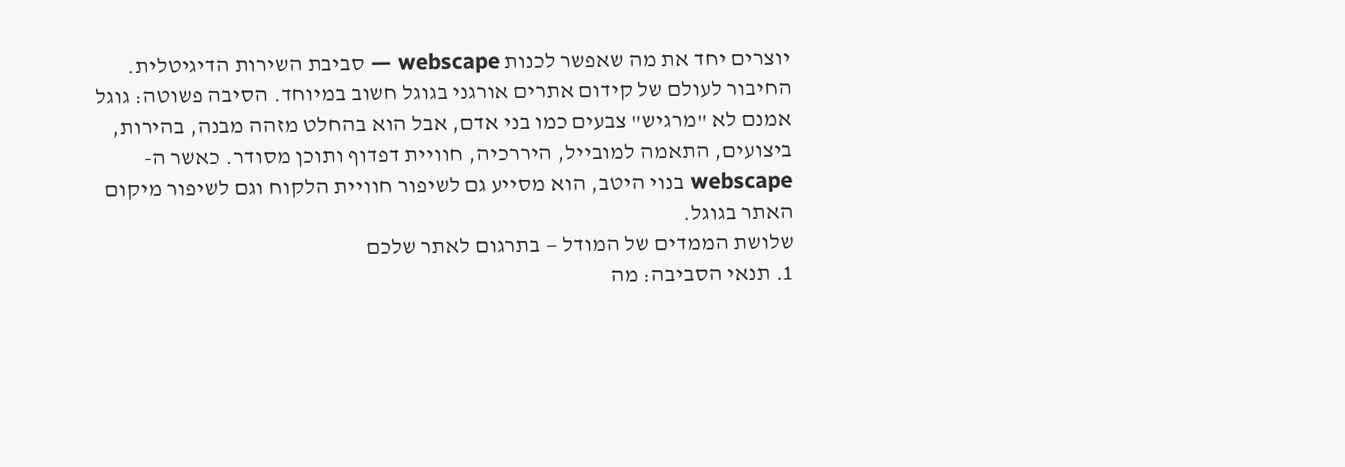יוצרים יחד את מה שאפשר לכנות webscape — סביבת השירות הדיגיטלית.
החיבור לעולם של קידום אתרים אורגני בגוגל חשוב במיוחד. הסיבה פשוטה: גוגל אמנם לא "מרגיש" צבעים כמו בני אדם, אבל הוא בהחלט מזהה מבנה, בהירות, ביצועים, התאמה למובייל, היררכיה, חוויית דפדוף ותוכן מסודר. כאשר ה-webscape בנוי היטב, הוא מסייע גם לשיפור חוויית הלקוח וגם לשיפור מיקום האתר בגוגל.
שלושת הממדים של המודל — בתרגום לאתר שלכם
1. תנאי הסביבה: מה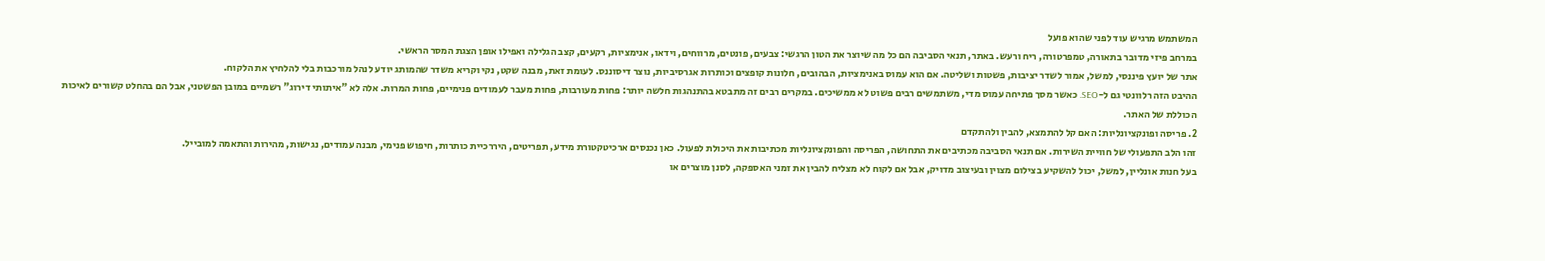המשתמש מרגיש עוד לפני שהוא פועל
במרחב פיזי מדובר בתאורה, טמפרטורה, ריח ורעש. באתר, תנאי הסביבה הם כל מה שיוצר את הטון הרגשי: צבעים, פונטים, מרווחים, וידאו, אנימציות, רקעים, קצב הגלילה ואפילו אופן הצגת המסר הראשי.
אתר של יועץ פיננסי, למשל, אמור לשדר יציבות, פשטות ושליטה. אם הוא עמוס באנימציות, הבהובים, חלונות קופצים וכותרות אגרסיביות, נוצר דיסוננס. לעומת זאת, מבנה שקט, נקי וקריא משדר שהמותג יודע לנהל מורכבות בלי להלחיץ את הלקוח.
ההיבט הזה רלוונטי גם ל-SEO. כאשר מסך פתיחה עמוס מדי, משתמשים רבים פשוט לא ממשיכים. במקרים רבים זה מתבטא בהתנהגות חלשה יותר: פחות מעורבות, פחות מעבר לעמודים פנימיים, פחות המרות. אלה לא "איתותי דירוג" רשמיים במובן הפשטני, אבל הם בהחלט קשורים לאיכות הכוללת של האתר.
2. פריסה ופונקציונליות: האם קל להתמצא, להבין ולהתקדם
זהו הלב התפעולי של חוויית השירות. אם תנאי הסביבה מכתיבים את התחושה, הפריסה והפונקציונליות מכתיבות את היכולת לפעול. כאן נכנסים ארכיטקטורת מידע, תפריטים, היררכיית כותרות, חיפוש פנימי, מבנה עמודים, נגישות, מהירות והתאמה למובייל.
בעל חנות אונליין, למשל, יכול להשקיע בצילום מצוין ובעיצוב מדויק, אבל אם לקוח לא מצליח להבין את זמני האספקה, לסנן מוצרים או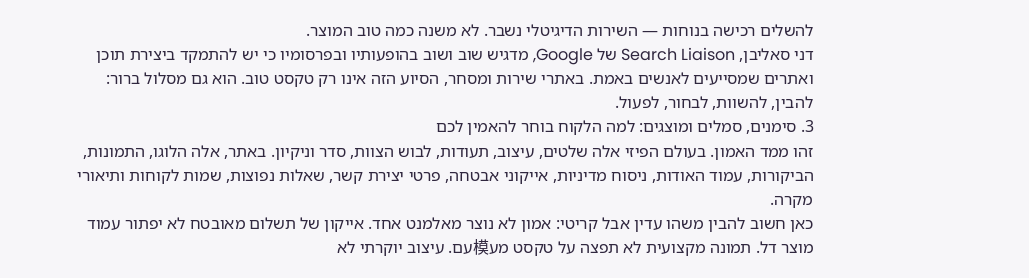להשלים רכישה בנוחות — השירות הדיגיטלי נשבר. לא משנה כמה טוב המוצר.
דני סאליבן, Search Liaison של Google, מדגיש שוב ושוב בהופעותיו ובפרסומיו כי יש להתמקד ביצירת תוכן ואתרים שמסייעים לאנשים באמת. באתרי שירות ומסחר, הסיוע הזה אינו רק טקסט טוב. הוא גם מסלול ברור: להבין, להשוות, לבחור, לפעול.
3. סימנים, סמלים ומוצגים: למה הלקוח בוחר להאמין לכם
זהו ממד האמון. בעולם הפיזי אלה שלטים, עיצוב, תעודות, לבוש הצוות, סדר וניקיון. באתר, אלה הלוגו, התמונות, הביקורות, עמוד האודות, ניסוח מדיניות, אייקוני אבטחה, פרטי יצירת קשר, שאלות נפוצות, שמות לקוחות ותיאורי מקרה.
כאן חשוב להבין משהו עדין אבל קריטי: אמון לא נוצר מאלמנט אחד. אייקון של תשלום מאובטח לא יפתור עמוד מוצר דל. תמונה מקצועית לא תפצה על טקסט מע模עם. עיצוב יוקרתי לא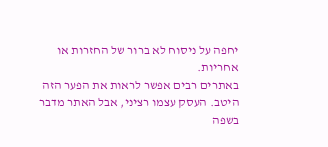יחפה על ניסוח לא ברור של החזרות או אחריות.
באתרים רבים אפשר לראות את הפער הזה היטב. העסק עצמו רציני, אבל האתר מדבר בשפה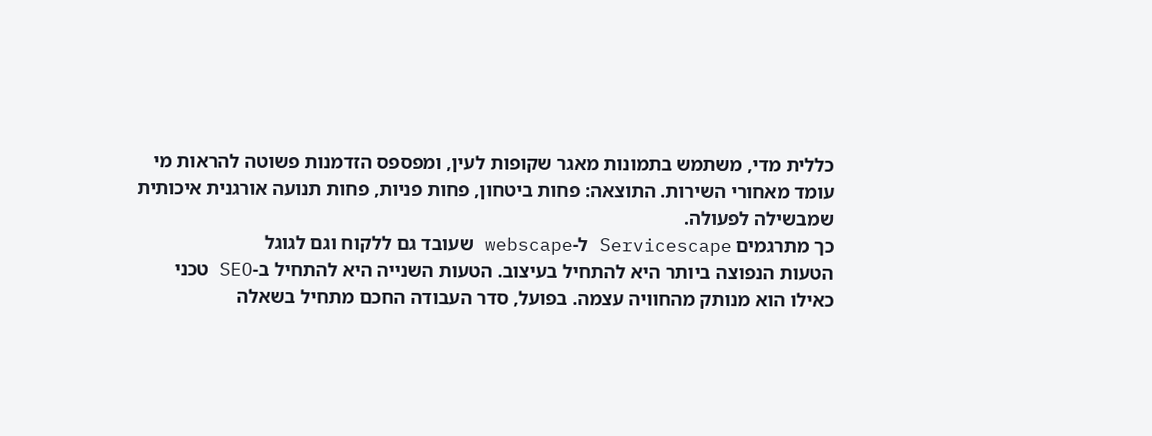כללית מדי, משתמש בתמונות מאגר שקופות לעין, ומפספס הזדמנות פשוטה להראות מי עומד מאחורי השירות. התוצאה: פחות ביטחון, פחות פניות, פחות תנועה אורגנית איכותית שמבשילה לפעולה.
כך מתרגמים Servicescape ל-webscape שעובד גם ללקוח וגם לגוגל
הטעות הנפוצה ביותר היא להתחיל בעיצוב. הטעות השנייה היא להתחיל ב-SEO טכני כאילו הוא מנותק מהחוויה עצמה. בפועל, סדר העבודה החכם מתחיל בשאלה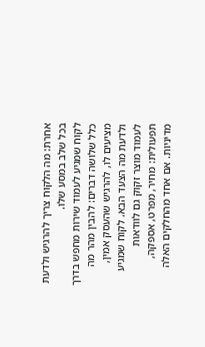אחרת: מה הלקוח צריך להרגיש ולדעת בכל שלב במסע שלו.
לקוח שמגיע לעמוד שירות מחפש בדרך כלל שלושה דברים: להבין מהר מה מציעים לו, להרגיש שהעסק אמין, ולדעת מה הצעד הבא. לקוח שמגיע לעמוד מוצר זקוק גם לוודאות תפעולית: מחיר, מפרט, אספקה, מדיניות. אם אחד מהחלקים האלה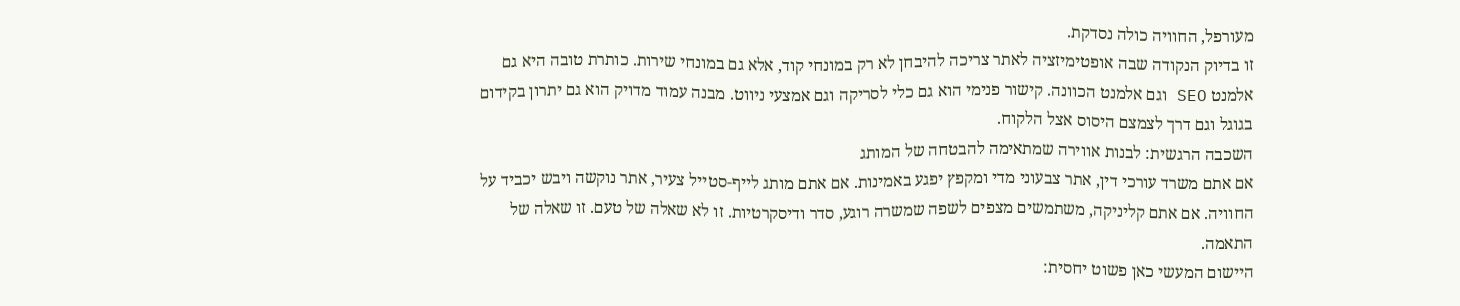מעורפל, החוויה כולה נסדקת.
זו בדיוק הנקודה שבה אופטימיזציה לאתר צריכה להיבחן לא רק במונחי קוד, אלא גם במונחי שירות. כותרת טובה היא גם אלמנט SEO וגם אלמנט הכוונה. קישור פנימי הוא גם כלי לסריקה וגם אמצעי ניווט. מבנה עמוד מדויק הוא גם יתרון בקידום בגוגל וגם דרך לצמצם היסוס אצל הלקוח.
השכבה הרגשית: לבנות אווירה שמתאימה להבטחה של המותג
אם אתם משרד עורכי דין, אתר צבעוני מדי ומקפץ יפגע באמינות. אם אתם מותג לייף-סטייל צעיר, אתר נוקשה ויבש יכביד על החוויה. אם אתם קליניקה, משתמשים מצפים לשפה שמשרה רוגע, סדר ודיסקרטיות. זו לא שאלה של טעם. זו שאלה של התאמה.
היישום המעשי כאן פשוט יחסית: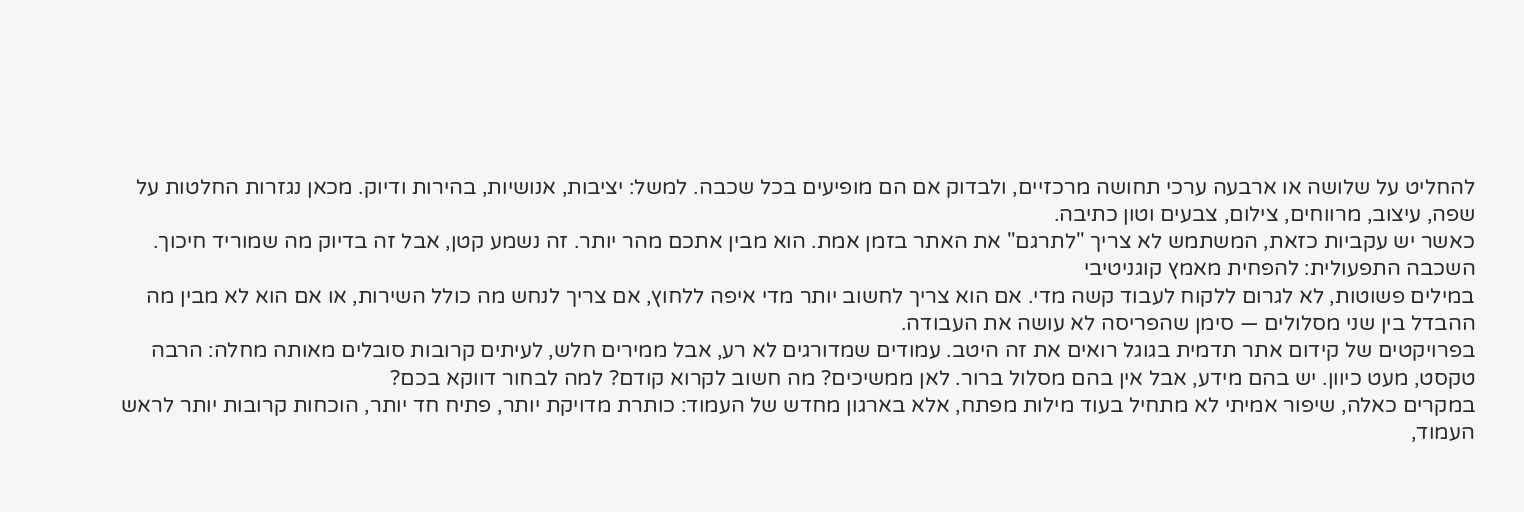להחליט על שלושה או ארבעה ערכי תחושה מרכזיים, ולבדוק אם הם מופיעים בכל שכבה. למשל: יציבות, אנושיות, בהירות ודיוק. מכאן נגזרות החלטות על שפה, עיצוב, מרווחים, צילום, צבעים וטון כתיבה.
כאשר יש עקביות כזאת, המשתמש לא צריך "לתרגם" את האתר בזמן אמת. הוא מבין אתכם מהר יותר. זה נשמע קטן, אבל זה בדיוק מה שמוריד חיכוך.
השכבה התפעולית: להפחית מאמץ קוגניטיבי
במילים פשוטות, לא לגרום ללקוח לעבוד קשה מדי. אם הוא צריך לחשוב יותר מדי איפה ללחוץ, אם צריך לנחש מה כולל השירות, או אם הוא לא מבין מה ההבדל בין שני מסלולים — סימן שהפריסה לא עושה את העבודה.
בפרויקטים של קידום אתר תדמית בגוגל רואים את זה היטב. עמודים שמדורגים לא רע, אבל ממירים חלש, לעיתים קרובות סובלים מאותה מחלה: הרבה טקסט, מעט כיוון. יש בהם מידע, אבל אין בהם מסלול ברור. לאן ממשיכים? מה חשוב לקרוא קודם? למה לבחור דווקא בכם?
במקרים כאלה, שיפור אמיתי לא מתחיל בעוד מילות מפתח, אלא בארגון מחדש של העמוד: כותרת מדויקת יותר, פתיח חד יותר, הוכחות קרובות יותר לראש העמוד,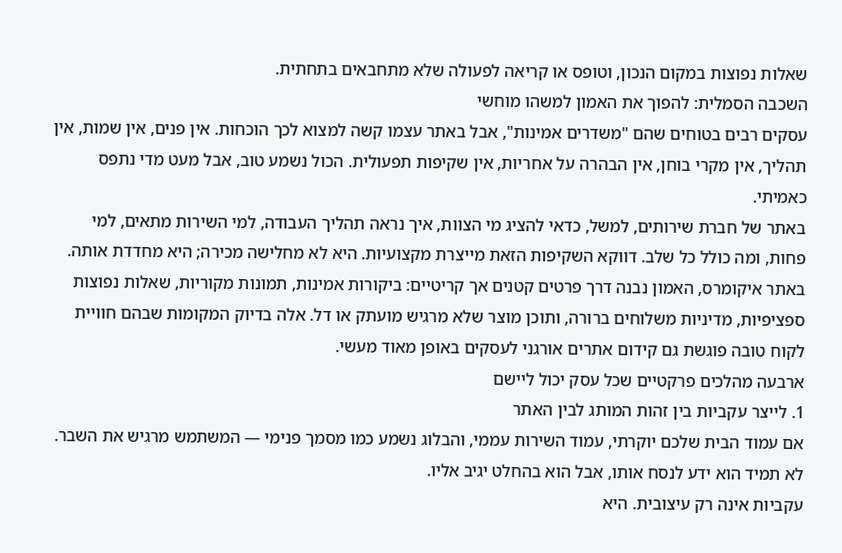שאלות נפוצות במקום הנכון, וטופס או קריאה לפעולה שלא מתחבאים בתחתית.
השכבה הסמלית: להפוך את האמון למשהו מוחשי
עסקים רבים בטוחים שהם "משדרים אמינות", אבל באתר עצמו קשה למצוא לכך הוכחות. אין פנים, אין שמות, אין תהליך, אין מקרי בוחן, אין הבהרה על אחריות, אין שקיפות תפעולית. הכול נשמע טוב, אבל מעט מדי נתפס כאמיתי.
באתר של חברת שירותים, למשל, כדאי להציג מי הצוות, איך נראה תהליך העבודה, למי השירות מתאים, למי פחות, ומה כולל כל שלב. דווקא השקיפות הזאת מייצרת מקצועיות. היא לא מחלישה מכירה; היא מחדדת אותה.
באתר איקומרס, האמון נבנה דרך פרטים קטנים אך קריטיים: ביקורות אמינות, תמונות מקוריות, שאלות נפוצות ספציפיות, מדיניות משלוחים ברורה, ותוכן מוצר שלא מרגיש מועתק או דל. אלה בדיוק המקומות שבהם חוויית לקוח טובה פוגשת גם קידום אתרים אורגני לעסקים באופן מאוד מעשי.
ארבעה מהלכים פרקטיים שכל עסק יכול ליישם
1. לייצר עקביות בין זהות המותג לבין האתר
אם עמוד הבית שלכם יוקרתי, עמוד השירות עממי, והבלוג נשמע כמו מסמך פנימי — המשתמש מרגיש את השבר. לא תמיד הוא ידע לנסח אותו, אבל הוא בהחלט יגיב אליו.
עקביות אינה רק עיצובית. היא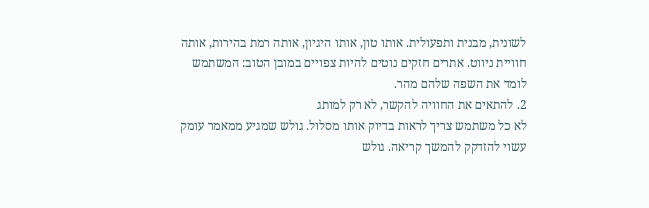לשונית, מבנית ותפעולית. אותו טון, אותו היגיון, אותה רמת בהירות, אותה חוויית ניווט. אתרים חזקים נוטים להיות צפויים במובן הטוב: המשתמש לומד את השפה שלהם מהר.
2. להתאים את החוויה להקשר, לא רק למותג
לא כל משתמש צריך לראות בדיוק אותו מסלול. גולש שמגיע ממאמר עומק עשוי להזדקק להמשך קריאה. גולש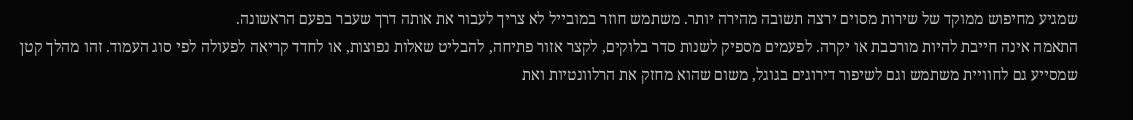שמגיע מחיפוש ממוקד של שירות מסוים ירצה תשובה מהירה יותר. משתמש חוזר במובייל לא צריך לעבור את אותה דרך שעבר בפעם הראשונה.
התאמה אינה חייבת להיות מורכבת או יקרה. לפעמים מספיק לשנות סדר בלוקים, לקצר אזור פתיחה, להבליט שאלות נפוצות, או לחדד קריאה לפעולה לפי סוג העמוד. זהו מהלך קטן שמסייע גם לחוויית משתמש וגם לשיפור דירוגים בגוגל, משום שהוא מחזק את הרלוונטיות ואת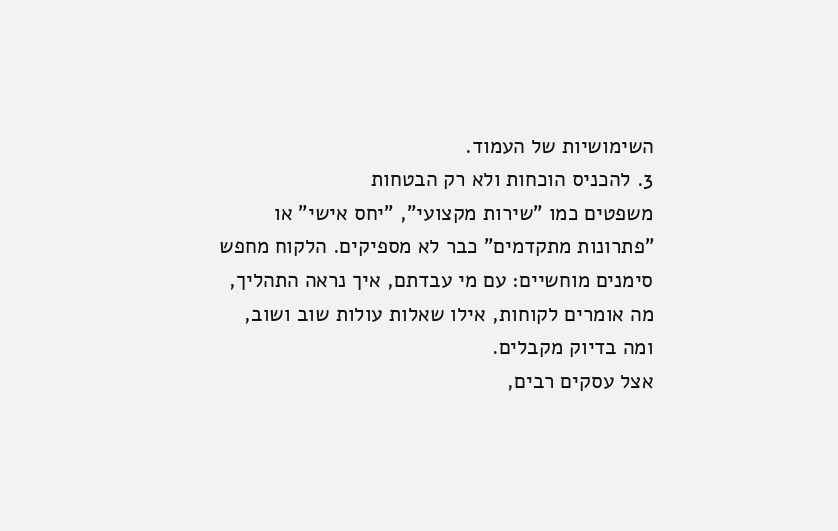השימושיות של העמוד.
3. להכניס הוכחות ולא רק הבטחות
משפטים כמו "שירות מקצועי", "יחס אישי" או "פתרונות מתקדמים" כבר לא מספיקים. הלקוח מחפש סימנים מוחשיים: עם מי עבדתם, איך נראה התהליך, מה אומרים לקוחות, אילו שאלות עולות שוב ושוב, ומה בדיוק מקבלים.
אצל עסקים רבים,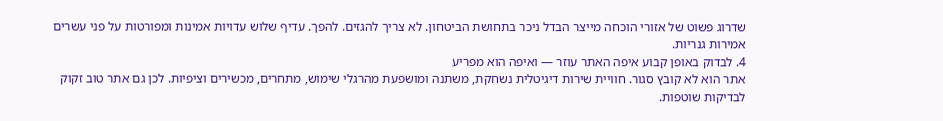שדרוג פשוט של אזורי הוכחה מייצר הבדל ניכר בתחושת הביטחון. לא צריך להגזים. להפך. עדיף שלוש עדויות אמינות ומפורטות על פני עשרים אמירות גנריות.
4. לבדוק באופן קבוע איפה האתר עוזר — ואיפה הוא מפריע
אתר הוא לא קובץ סגור. חוויית שירות דיגיטלית נשחקת, משתנה ומושפעת מהרגלי שימוש, מתחרים, מכשירים וציפיות. לכן גם אתר טוב זקוק לבדיקות שוטפות.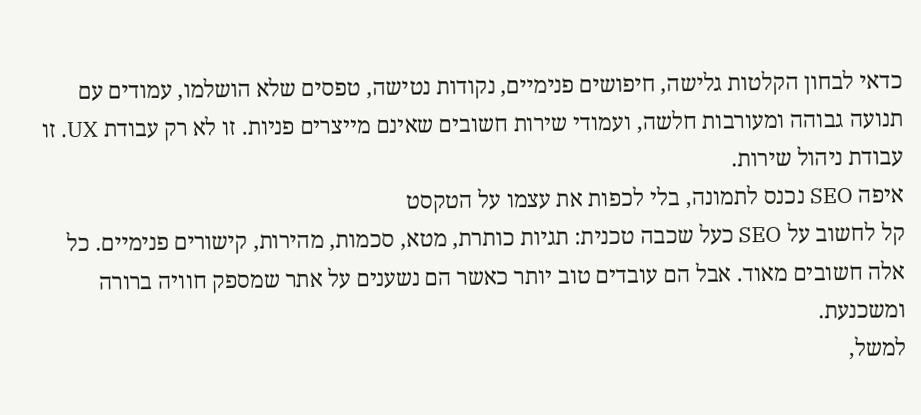כדאי לבחון הקלטות גלישה, חיפושים פנימיים, נקודות נטישה, טפסים שלא הושלמו, עמודים עם תנועה גבוהה ומעורבות חלשה, ועמודי שירות חשובים שאינם מייצרים פניות. זו לא רק עבודת UX. זו עבודת ניהול שירות.
איפה SEO נכנס לתמונה, בלי לכפות את עצמו על הטקסט
קל לחשוב על SEO כעל שכבה טכנית: תגיות כותרת, מטא, סכמות, מהירות, קישורים פנימיים. כל אלה חשובים מאוד. אבל הם עובדים טוב יותר כאשר הם נשענים על אתר שמספק חוויה ברורה ומשכנעת.
למשל,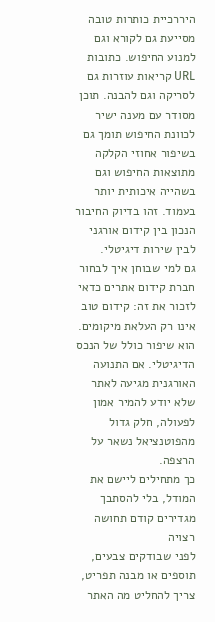היררכיית כותרות טובה מסייעת גם לקורא וגם למנוע החיפוש. כתובות URL קריאות עוזרות גם לסריקה וגם להבנה. תוכן מסודר עם מענה ישיר לכוונת החיפוש תומך גם בשיפור אחוזי הקלקה מתוצאות החיפוש וגם בשהייה איכותית יותר בעמוד. זהו בדיוק החיבור הנכון בין קידום אורגני לבין שירות דיגיטלי.
גם למי שבוחן איך לבחור חברת קידום אתרים כדאי לזכור את זה: קידום טוב אינו רק העלאת מיקומים. הוא שיפור כולל של הנכס הדיגיטלי. אם התנועה האורגנית מגיעה לאתר שלא יודע להמיר אמון לפעולה, חלק גדול מהפוטנציאל נשאר על הרצפה.
כך מתחילים ליישם את המודל, בלי להסתבך
מגדירים קודם תחושה רצויה
לפני שבודקים צבעים, תוספים או מבנה תפריט, צריך להחליט מה האתר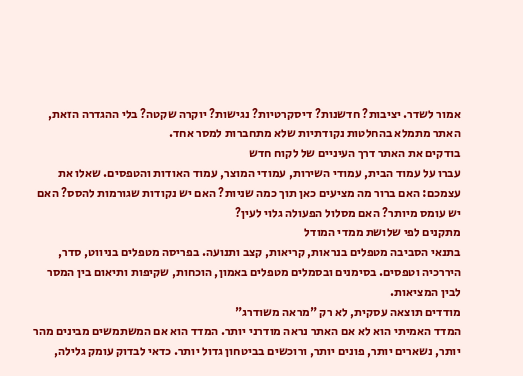אמור לשדר. יציבות? חדשנות? דיסקרטיות? נגישות? יוקרה שקטה? בלי ההגדרה הזאת, האתר מתמלא בהחלטות נקודתיות שלא מתחברות למסר אחד.
בודקים את האתר דרך העיניים של לקוח חדש
עברו על עמוד הבית, עמודי השירות, עמודי המוצר, עמוד האודות והטפסים. שאלו את עצמכם: האם ברור מה מציעים כאן תוך כמה שניות? האם יש נקודות שגורמות להסס? האם יש עומס מיותר? האם מסלול הפעולה גלוי לעין?
מתקנים לפי שלושת ממדי המודל
בתנאי הסביבה מטפלים בנראות, קריאות, קצב ותנועה. בפריסה מטפלים בניווט, סדר, היררכיה וטפסים. בסימנים ובסמלים מטפלים באמון, הוכחות, שקיפות ותיאום בין המסר לבין המציאות.
מודדים תוצאה עסקית, לא רק "מראה משודרג"
המדד האמיתי הוא לא אם האתר נראה מודרני יותר. המדד הוא אם המשתמשים מבינים מהר יותר, נשארים יותר, פונים יותר, ורוכשים בביטחון גדול יותר. כדאי לבדוק עומק גלילה,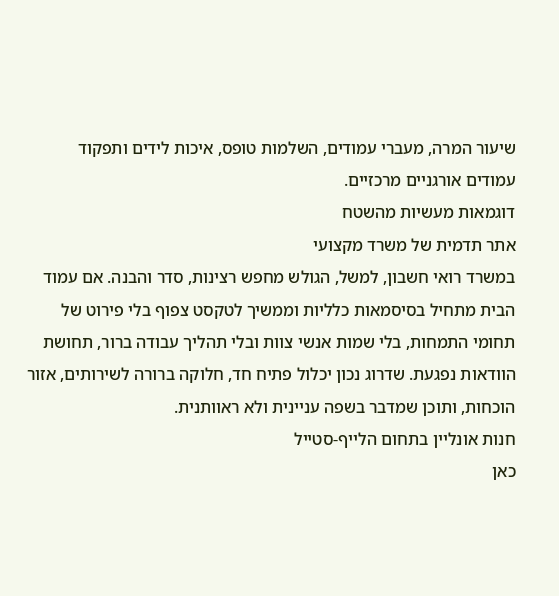שיעור המרה, מעברי עמודים, השלמות טופס, איכות לידים ותפקוד עמודים אורגניים מרכזיים.
דוגמאות מעשיות מהשטח
אתר תדמית של משרד מקצועי
במשרד רואי חשבון, למשל, הגולש מחפש רצינות, סדר והבנה. אם עמוד הבית מתחיל בסיסמאות כלליות וממשיך לטקסט צפוף בלי פירוט של תחומי התמחות, בלי שמות אנשי צוות ובלי תהליך עבודה ברור, תחושת הוודאות נפגעת. שדרוג נכון יכלול פתיח חד, חלוקה ברורה לשירותים, אזור הוכחות, ותוכן שמדבר בשפה עניינית ולא ראוותנית.
חנות אונליין בתחום הלייף-סטייל
כאן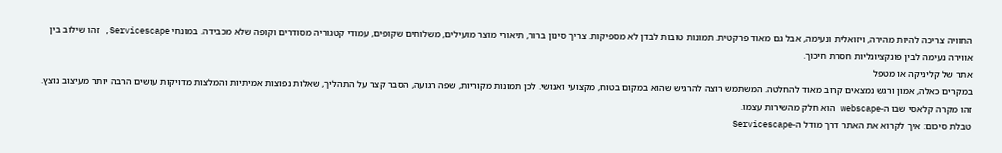החוויה צריכה להיות מהירה, ויזואלית ונעימה, אבל גם מאוד פרקטית. תמונות טובות לבדן לא מספיקות. צריך סינון ברור, תיאורי מוצר מועילים, משלוחים שקופים, עמודי קטגוריה מסודרים וקופה שלא מכבידה. במונחי Servicescape, זהו שילוב בין אווירה נעימה לבין פונקציונליות חסרת חיכוך.
אתר של קליניקה או מטפל
במקרים כאלה, אמון ורגש נמצאים קרוב מאוד להחלטה. המשתמש רוצה להרגיש שהוא במקום בטוח, מקצועי ואנושי. לכן תמונות מקוריות, שפה רגועה, הסבר קצר על התהליך, שאלות נפוצות אמיתיות והמלצות מדויקות עושים הרבה יותר מעיצוב נוצץ. זהו מקרה קלאסי שבו ה-webscape הוא חלק מהשירות עצמו.
טבלת סיכום: איך לקרוא את האתר דרך מודל ה-Servicescape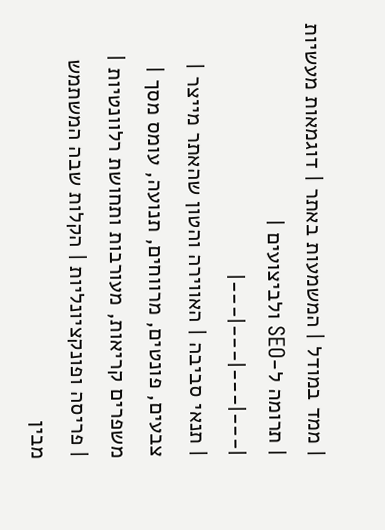| ממד במודל | המשמעות באתר | דוגמאות מעשיות | תרומה ל-SEO ולביצועים |
|---|---|---|---|
| תנאי סביבה | האווירה והטון שהאתר מייצר | צבעים, פונטים, מרווחים, תנועה, עומס מסך | משפרים קריאות, מעורבות ותחושת רלוונטיות |
| פריסה ופונקציונליות | הקלות שבה המשתמש מבין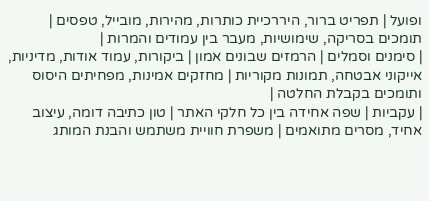ופועל | תפריט ברור, היררכיית כותרות, מהירות, מובייל, טפסים | תומכים בסריקה, שימושיות, מעבר בין עמודים והמרות |
| סימנים וסמלים | הרמזים שבונים אמון | ביקורות, עמוד אודות, מדיניות, אייקוני אבטחה, תמונות מקוריות | מחזקים אמינות, מפחיתים היסוס ותומכים בקבלת החלטה |
| עקביות | שפה אחידה בין כל חלקי האתר | טון כתיבה דומה, עיצוב אחיד, מסרים מתואמים | משפרת חוויית משתמש והבנת המותג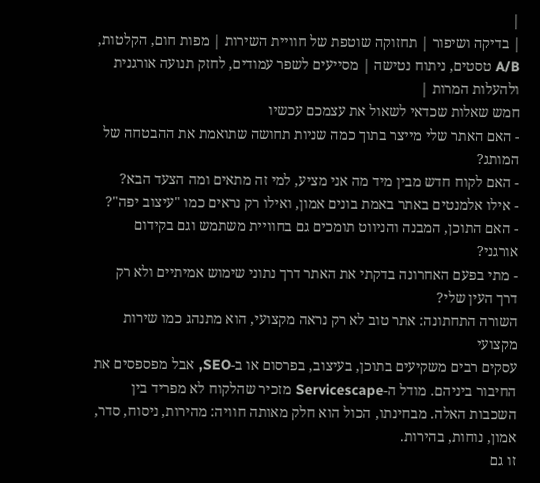|
| בדיקה ושיפור | תחזוקה שוטפת של חוויית השירות | מפות חום, הקלטות, A/B טסטים, ניתוח נטישה | מסייעים לשפר עמודים, לחזק תנועה אורגנית ולהעלות המרות |
חמש שאלות שכדאי לשאול את עצמכם עכשיו
- האם האתר שלי מייצר בתוך כמה שניות תחושה שתואמת את ההבטחה של המותג?
- האם לקוח חדש מבין מיד מה אני מציע, למי זה מתאים ומה הצעד הבא?
- אילו אלמנטים באתר באמת בונים אמון, ואילו רק נראים כמו "עיצוב יפה"?
- האם התוכן, המבנה והניווט תומכים גם בחוויית משתמש וגם בקידום אורגני?
- מתי בפעם האחרונה בדקתי את האתר דרך נתוני שימוש אמיתיים ולא רק דרך העין שלי?
השורה התחתונה: אתר טוב לא רק נראה מקצועי, הוא מתנהג כמו שירות מקצועי
עסקים רבים משקיעים בתוכן, בעיצוב, בפרסום או ב-SEO, אבל מפספסים את החיבור ביניהם. מודל ה-Servicescape מזכיר שהלקוח לא מפריד בין השכבות האלה. מבחינתו, הכול הוא חלק מאותה חוויה: מהירות, ניסוח, סדר, אמון, נוחות, בהירות.
זו גם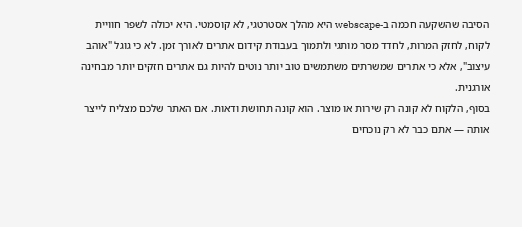הסיבה שהשקעה חכמה ב-webscape היא מהלך אסטרטגי, לא קוסמטי. היא יכולה לשפר חוויית לקוח, לחזק המרות, לחדד מסר מותגי ולתמוך בעבודת קידום אתרים לאורך זמן. לא כי גוגל "אוהב עיצוב", אלא כי אתרים שמשרתים משתמשים טוב יותר נוטים להיות גם אתרים חזקים יותר מבחינה אורגנית.
בסוף, הלקוח לא קונה רק שירות או מוצר. הוא קונה תחושת ודאות. אם האתר שלכם מצליח לייצר אותה — אתם כבר לא רק נוכחים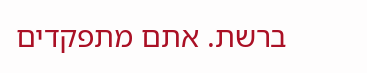ברשת. אתם מתפקדים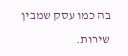בה כמו עסק שמבין שירות.